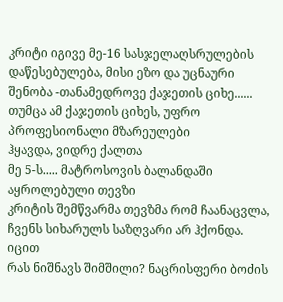კრიტი იგივე მე-16 სასჯელაღსრულების დაწესებულება, მისი ეზო და უცნაური
შენობა -თანამედროვე ქაჯეთის ციხე......
თუმცა ამ ქაჯეთის ციხეს, უფრო პროფესიონალი მზარეულები
ჰყავდა, ვიდრე ქალთა
მე 5-ს..... მატროსოვის ბალანდაში აყროლებული თევზი
კრიტის შემწვარმა თევზმა რომ ჩაანაცვლა, ჩვენს სიხარულს საზღვარი არ ჰქონდა.
იცით
რას ნიშნავს შიმშილი? ნაცრისფერი ბოძის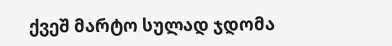ქვეშ მარტო სულად ჯდომა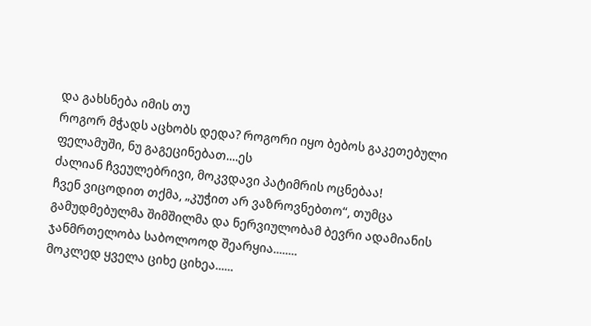და გახსნება იმის თუ
როგორ მჭადს აცხობს დედა? როგორი იყო ბებოს გაკეთებული ფელამუში, ნუ გაგეცინებათ....ეს
ძალიან ჩვეულებრივი, მოკვდავი პატიმრის ოცნებაა!
ჩვენ ვიცოდით თქმა, „კუჭით არ ვაზროვნებთო“, თუმცა გამუდმებულმა შიმშილმა და ნერვიულობამ ბევრი ადამიანის
ჯანმრთელობა საბოლოოდ შეარყია........
მოკლედ ყველა ციხე ციხეა......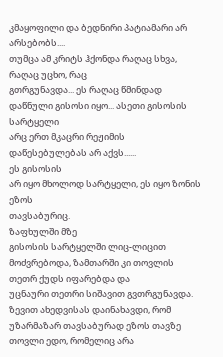კმაყოფილი და ბედნირი პატიამარი არ არსებობს....
თუმცა ამ კრიტს ჰქონდა რაღაც სხვა, რაღაც უცხო, რაც
გთრგუნავდა... ეს რაღაც წმინდად დაწნული გისოსი იყო... ასეთი გისოსის სარტყელი
არც ერთ მკაცრი რეჟიმის დაწესებულებას არ აქვს......
ეს გისოსის
არ იყო მხოლოდ სარტყელი, ეს იყო ზონის ეზოს
თავსაბურიც.
ზაფხულში მზე
გისოსის სარტყელში ლიც-ლიცით მოძვრებოდა, ზამთარში კი თოვლის თეთრ ქუდს იფარებდა და
უცნაური თეთრი სიშავით გვთრგუნავდა. ზევით ახედვისას დაინახავდი, რომ უზარმაზარ თავსაბურად ეზოს თავზე თოვლი ედო, რომელიც არა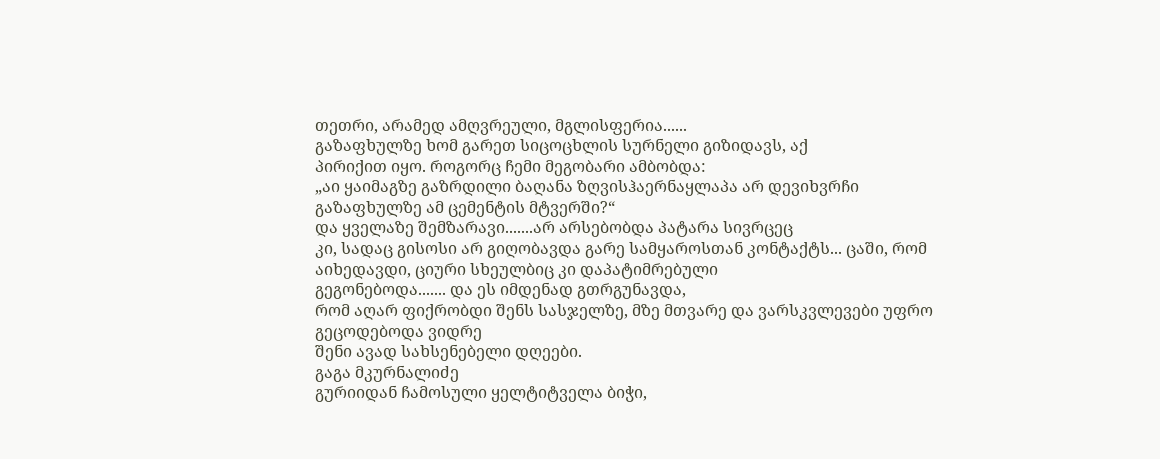თეთრი, არამედ ამღვრეული, მგლისფერია......
გაზაფხულზე ხომ გარეთ სიცოცხლის სურნელი გიზიდავს, აქ
პირიქით იყო. როგორც ჩემი მეგობარი ამბობდა:
„აი ყაიმაგზე გაზრდილი ბაღანა ზღვისჰაერნაყლაპა არ დევიხვრჩი
გაზაფხულზე ამ ცემენტის მტვერში?“
და ყველაზე შემზარავი.......არ არსებობდა პატარა სივრცეც
კი, სადაც გისოსი არ გიღობავდა გარე სამყაროსთან კონტაქტს... ცაში, რომ აიხედავდი, ციური სხეულბიც კი დაპატიმრებული
გეგონებოდა....... და ეს იმდენად გთრგუნავდა,
რომ აღარ ფიქრობდი შენს სასჯელზე, მზე მთვარე და ვარსკვლევები უფრო გეცოდებოდა ვიდრე
შენი ავად სახსენებელი დღეები.
გაგა მკურნალიძე
გურიიდან ჩამოსული ყელტიტველა ბიჭი,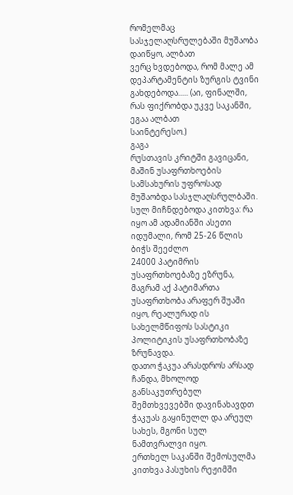რომელმაც სასჯელაღსრულებაში მუშაობა დაიწყო, ალბათ
ვერც ხვდებოდა, რომ მალე ამ დეპარტამენტის ზურგის ტვინი გახდებოდა..... (აი, ფინალში, რას ფიქრობდა უკვე საკანში, ეგაა ალბათ
საინტერესო.)
გაგა
რუსთავის კრიტში გავიცანი, მაშინ უსაფრთხოების სამსახურის უფროსად მუშაობდა სასჯლაღსრულბაში.
სულ მიჩნდებოდა კითხვა: რა იყო ამ ადამიანში ასეთი იდუმალი, რომ 25-26 წლის ბიჭს შეეძლო
24000 პატიმრის უსაფრთხოებაზე ეზრუნა, მაგრამ აქ პატიმართა უსაფრთხობა არაფერ შუაში იყო, რეალურად ის სახელმწიფოს სასტიკი პოლიტიკის უსაფრთხობაზე ზრუნავდა.
დათო ჭაკუა არასდროს არსად ჩანდა, მხოლოდ განსაკუთრებულ
შემთხვევებში დავინახავდთ ჭაკუას გაყინულლ და არეულ სახეს, მგონი სულ ნამთვრალვი იყო.
ერთხელ საკანში შემოსულმა კითხვა პასუხის რეჟიმში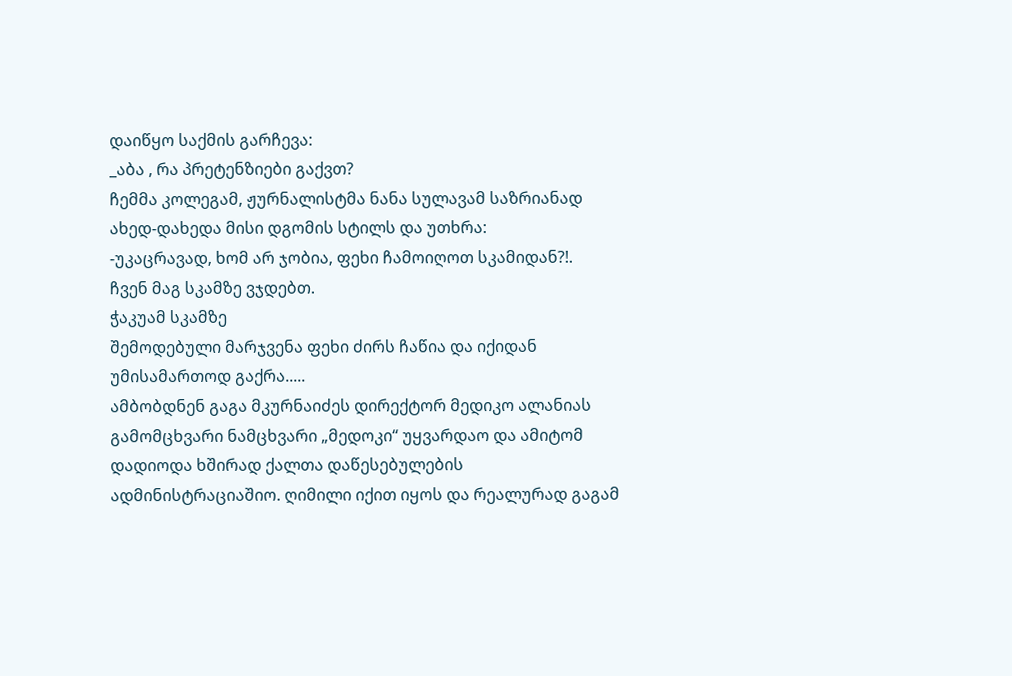დაიწყო საქმის გარჩევა:
_აბა , რა პრეტენზიები გაქვთ?
ჩემმა კოლეგამ, ჟურნალისტმა ნანა სულავამ საზრიანად
ახედ-დახედა მისი დგომის სტილს და უთხრა:
-უკაცრავად, ხომ არ ჯობია, ფეხი ჩამოიღოთ სკამიდან?!.
ჩვენ მაგ სკამზე ვჯდებთ.
ჭაკუამ სკამზე
შემოდებული მარჯვენა ფეხი ძირს ჩაწია და იქიდან უმისამართოდ გაქრა.....
ამბობდნენ გაგა მკურნაიძეს დირექტორ მედიკო ალანიას
გამომცხვარი ნამცხვარი „მედოკი“ უყვარდაო და ამიტომ დადიოდა ხშირად ქალთა დაწესებულების
ადმინისტრაციაშიო. ღიმილი იქით იყოს და რეალურად გაგამ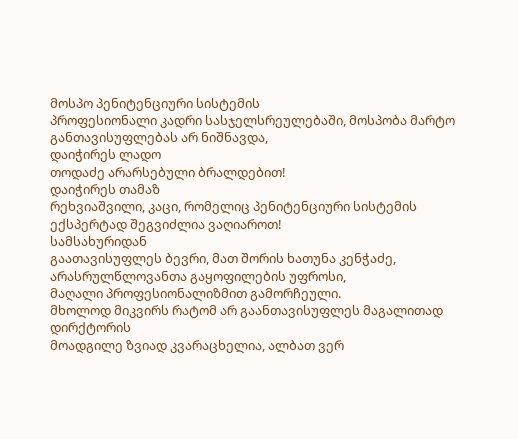მოსპო პენიტენციური სისტემის
პროფესიონალი კადრი სასჯელსრეულებაში, მოსპობა მარტო განთავისუფლებას არ ნიშნავდა,
დაიჭირეს ლადო
თოდაძე არარსებული ბრალდებით!
დაიჭირეს თამაზ
რეხვიაშვილი, კაცი, რომელიც პენიტენციური სისტემის ექსპერტად შეგვიძლია ვაღიაროთ!
სამსახურიდან
გაათავისუფლეს ბევრი, მათ შორის ხათუნა კენჭაძე, არასრულწლოვანთა გაყოფილების უფროსი,
მაღალი პროფესიონალიზმით გამორჩეული.
მხოლოდ მიკვირს რატომ არ გაანთავისუფლეს მაგალითად დირქტორის
მოადგილე ზვიად კვარაცხელია, ალბათ ვერ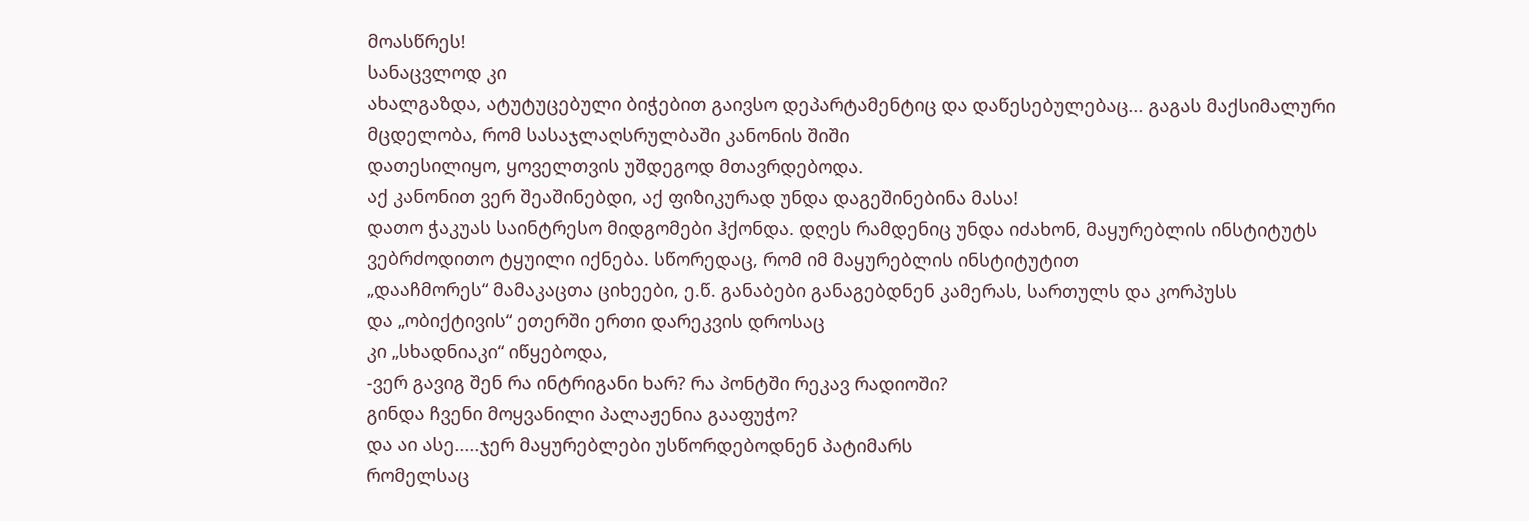მოასწრეს!
სანაცვლოდ კი
ახალგაზდა, ატუტუცებული ბიჭებით გაივსო დეპარტამენტიც და დაწესებულებაც... გაგას მაქსიმალური
მცდელობა, რომ სასაჯლაღსრულბაში კანონის შიში
დათესილიყო, ყოველთვის უშდეგოდ მთავრდებოდა.
აქ კანონით ვერ შეაშინებდი, აქ ფიზიკურად უნდა დაგეშინებინა მასა!
დათო ჭაკუას საინტრესო მიდგომები ჰქონდა. დღეს რამდენიც უნდა იძახონ, მაყურებლის ინსტიტუტს ვებრძოდითო ტყუილი იქნება. სწორედაც, რომ იმ მაყურებლის ინსტიტუტით
„დააჩმორეს“ მამაკაცთა ციხეები, ე.წ. განაბები განაგებდნენ კამერას, სართულს და კორპუსს
და „ობიქტივის“ ეთერში ერთი დარეკვის დროსაც
კი „სხადნიაკი“ იწყებოდა,
-ვერ გავიგ შენ რა ინტრიგანი ხარ? რა პონტში რეკავ რადიოში?
გინდა ჩვენი მოყვანილი პალაჟენია გააფუჭო?
და აი ასე.....ჯერ მაყურებლები უსწორდებოდნენ პატიმარს
რომელსაც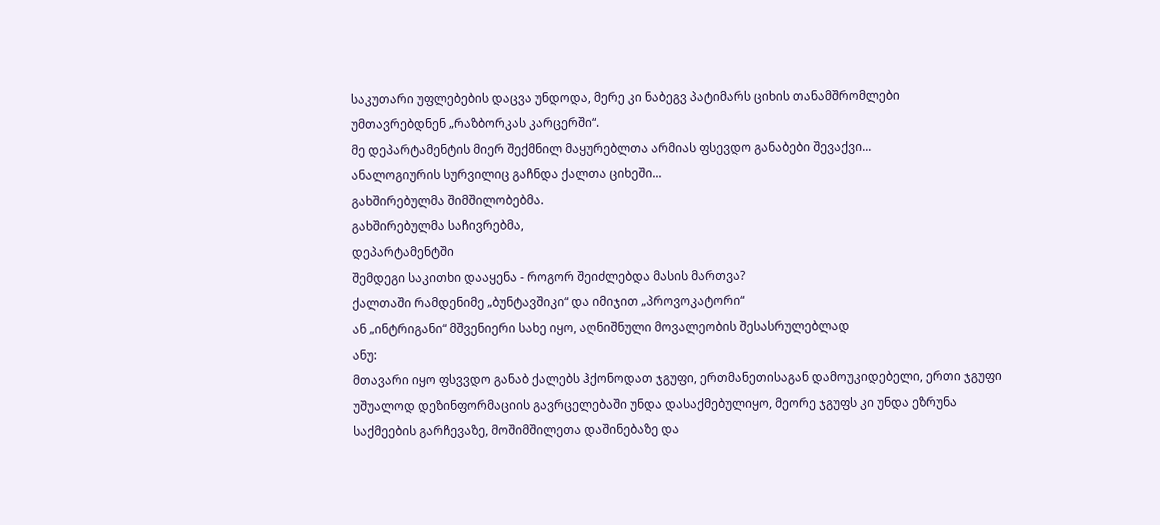საკუთარი უფლებების დაცვა უნდოდა, მერე კი ნაბეგვ პატიმარს ციხის თანამშრომლები
უმთავრებდნენ „რაზბორკას კარცერში“.
მე დეპარტამენტის მიერ შექმნილ მაყურებლთა არმიას ფსევდო განაბები შევაქვი...
ანალოგიურის სურვილიც გაჩნდა ქალთა ციხეში...
გახშირებულმა შიმშილობებმა.
გახშირებულმა საჩივრებმა,
დეპარტამენტში
შემდეგი საკითხი დააყენა - როგორ შეიძლებდა მასის მართვა?
ქალთაში რამდენიმე „ბუნტავშიკი“ და იმიჯით „პროვოკატორი“
ან „ინტრიგანი“ მშვენიერი სახე იყო, აღნიშნული მოვალეობის შესასრულებლად
ანუ:
მთავარი იყო ფსვვდო განაბ ქალებს ჰქონოდათ ჯგუფი, ერთმანეთისაგან დამოუკიდებელი, ერთი ჯგუფი
უშუალოდ დეზინფორმაციის გავრცელებაში უნდა დასაქმებულიყო, მეორე ჯგუფს კი უნდა ეზრუნა
საქმეების გარჩევაზე, მოშიმშილეთა დაშინებაზე და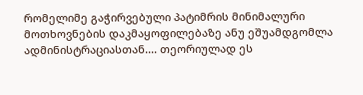რომელიმე გაჭირვებული პატიმრის მინიმალური
მოთხოვნების დაკმაყოფილებაზე ანუ ეშუამდგომლა ადმინისტრაციასთან.... თეორიულად ეს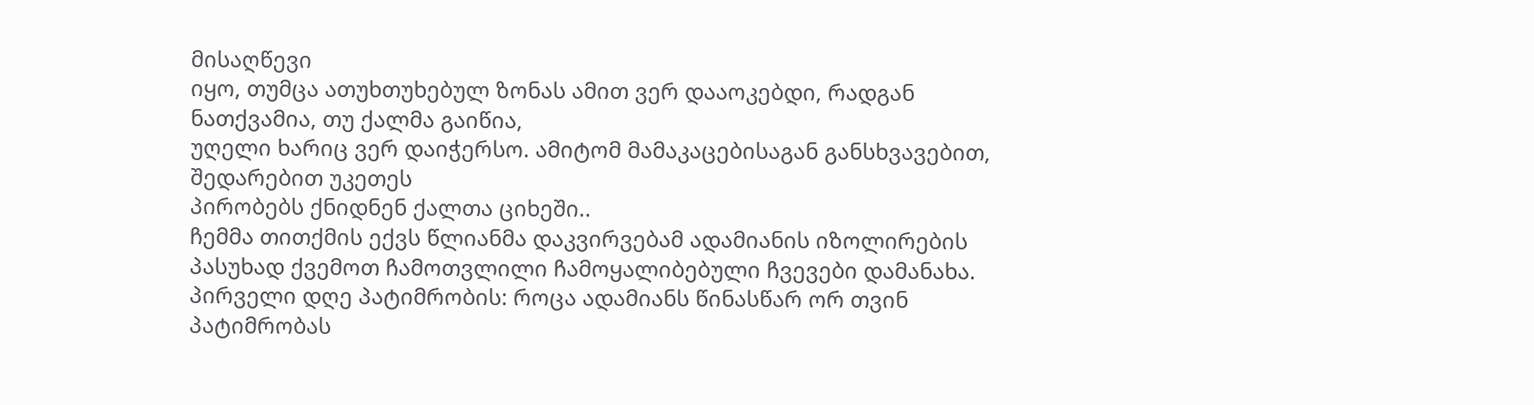მისაღწევი
იყო, თუმცა ათუხთუხებულ ზონას ამით ვერ დააოკებდი, რადგან ნათქვამია, თუ ქალმა გაიწია,
უღელი ხარიც ვერ დაიჭერსო. ამიტომ მამაკაცებისაგან განსხვავებით, შედარებით უკეთეს
პირობებს ქნიდნენ ქალთა ციხეში..
ჩემმა თითქმის ექვს წლიანმა დაკვირვებამ ადამიანის იზოლირების პასუხად ქვემოთ ჩამოთვლილი ჩამოყალიბებული ჩვევები დამანახა.
პირველი დღე პატიმრობის: როცა ადამიანს წინასწარ ორ თვინ პატიმრობას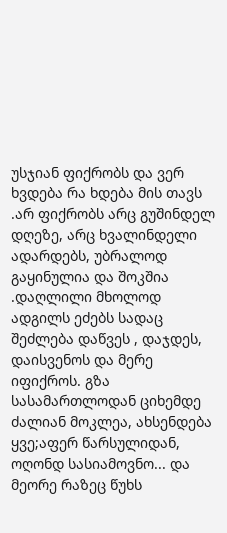უსჯიან ფიქრობს და ვერ ხვდება რა ხდება მის თავს .არ ფიქრობს არც გუშინდელ დღეზე, არც ხვალინდელი ადარდებს, უბრალოდ გაყინულია და შოკშია .დაღლილი მხოლოდ ადგილს ეძებს სადაც შეძლება დაწვეს , დაჯდეს, დაისვენოს და მერე იფიქროს. გზა სასამართლოდან ციხემდე ძალიან მოკლეა, ახსენდება ყვე;აფერ წარსულიდან, ოღონდ სასიამოვნო... და მეორე რაზეც წუხს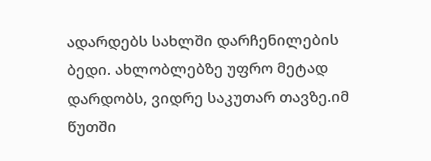ადარდებს სახლში დარჩენილების ბედი. ახლობლებზე უფრო მეტად დარდობს, ვიდრე საკუთარ თავზე.იმ წუთში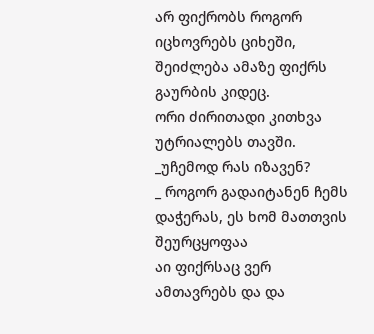არ ფიქრობს როგორ იცხოვრებს ციხეში, შეიძლება ამაზე ფიქრს გაურბის კიდეც.
ორი ძირითადი კითხვა უტრიალებს თავში.
_უჩემოდ რას იზავენ?
_ როგორ გადაიტანენ ჩემს დაჭერას, ეს ხომ მათთვის შეურცყოფაა
აი ფიქრსაც ვერ ამთავრებს და და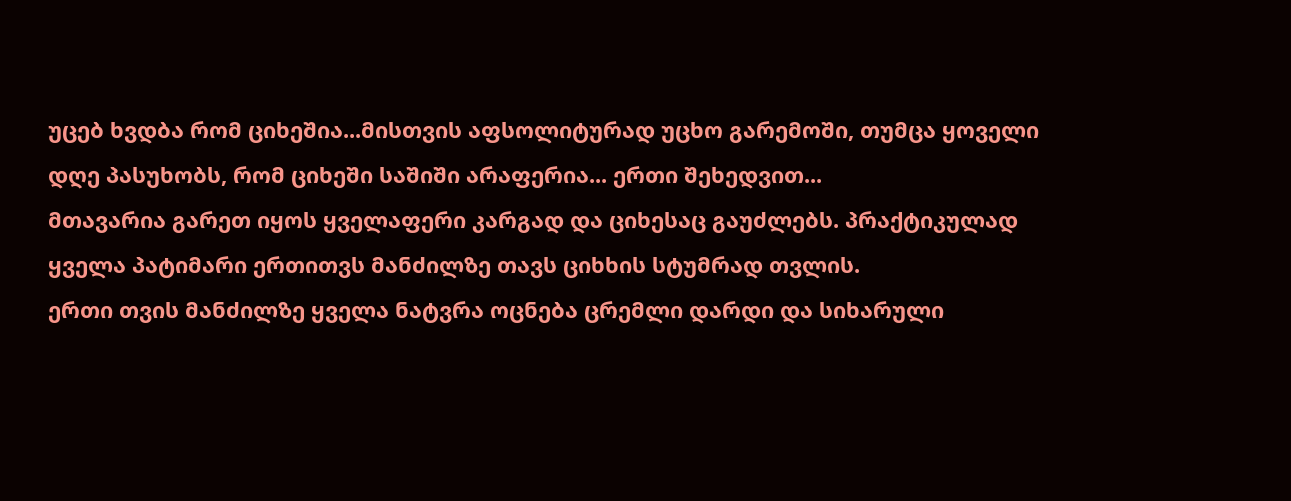უცებ ხვდბა რომ ციხეშია...მისთვის აფსოლიტურად უცხო გარემოში, თუმცა ყოველი დღე პასუხობს, რომ ციხეში საშიში არაფერია... ერთი შეხედვით...
მთავარია გარეთ იყოს ყველაფერი კარგად და ციხესაც გაუძლებს. პრაქტიკულად ყველა პატიმარი ერთითვს მანძილზე თავს ციხხის სტუმრად თვლის.
ერთი თვის მანძილზე ყველა ნატვრა ოცნება ცრემლი დარდი და სიხარული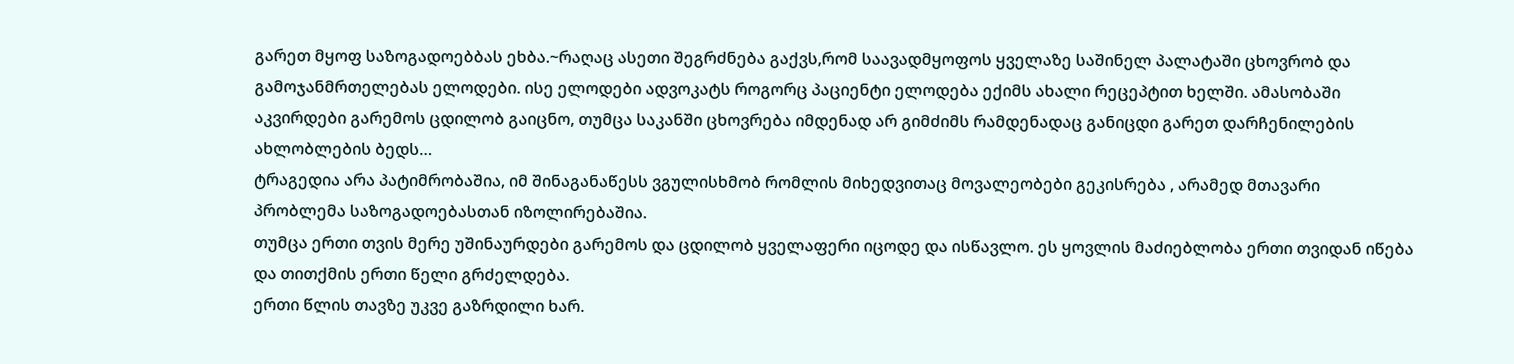გარეთ მყოფ საზოგადოებბას ეხბა.~რაღაც ასეთი შეგრძნება გაქვს,რომ საავადმყოფოს ყველაზე საშინელ პალატაში ცხოვრობ და გამოჯანმრთელებას ელოდები. ისე ელოდები ადვოკატს როგორც პაციენტი ელოდება ექიმს ახალი რეცეპტით ხელში. ამასობაში აკვირდები გარემოს ცდილობ გაიცნო, თუმცა საკანში ცხოვრება იმდენად არ გიმძიმს რამდენადაც განიცდი გარეთ დარჩენილების ახლობლების ბედს…
ტრაგედია არა პატიმრობაშია, იმ შინაგანაწესს ვგულისხმობ რომლის მიხედვითაც მოვალეობები გეკისრება , არამედ მთავარი პრობლემა საზოგადოებასთან იზოლირებაშია.
თუმცა ერთი თვის მერე უშინაურდები გარემოს და ცდილობ ყველაფერი იცოდე და ისწავლო. ეს ყოვლის მაძიებლობა ერთი თვიდან იწება და თითქმის ერთი წელი გრძელდება.
ერთი წლის თავზე უკვე გაზრდილი ხარ.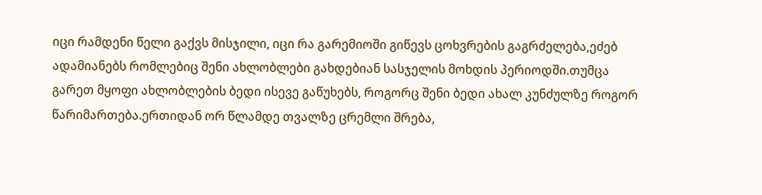იცი რამდენი წელი გაქვს მისჯილი, იცი რა გარემიოში გიწევს ცოხვრების გაგრძელება,ეძებ ადამიანებს რომლებიც შენი ახლობლები გახდებიან სასჯელის მოხდის პერიოდში.თუმცა გარეთ მყოფი ახლობლების ბედი ისევე გაწუხებს, როგორც შენი ბედი ახალ კუნძულზე როგორ წარიმართება.ერთიდან ორ წლამდე თვალზე ცრემლი შრება,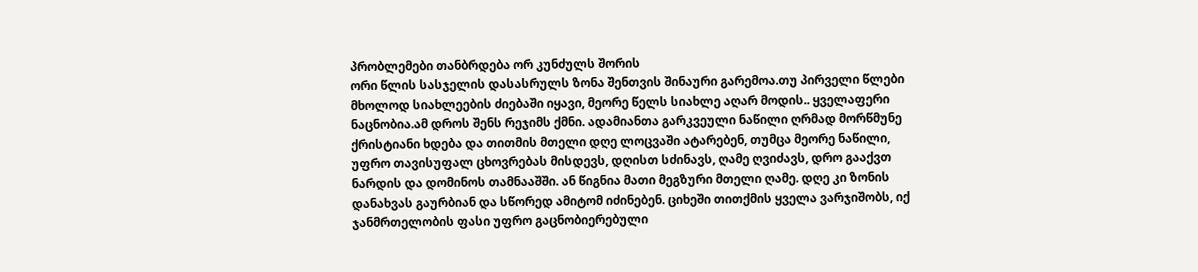პრობლემები თანბრდება ორ კუნძულს შორის
ორი წლის სასჯელის დასასრულს ზონა შენთვის შინაური გარემოა.თუ პირველი წლები მხოლოდ სიახლეების ძიებაში იყავი, მეორე წელს სიახლე აღარ მოდის.. ყველაფერი ნაცნობია.ამ დროს შენს რეჯიმს ქმნი. ადამიანთა გარკვეული ნაწილი ღრმად მორწმუნე ქრისტიანი ხდება და თითმის მთელი დღე ლოცვაში ატარებენ, თუმცა მეორე ნაწილი, უფრო თავისუფალ ცხოვრებას მისდევს, დღისთ სძინავს, ღამე ღვიძავს, დრო გააქვთ ნარდის და დომინოს თამნააშში. ან წიგნია მათი მეგზური მთელი ღამე. დღე კი ზონის დანახვას გაურბიან და სწორედ ამიტომ იძინებენ. ციხეში თითქმის ყველა ვარჯიშობს, იქ ჯანმრთელობის ფასი უფრო გაცნობიერებული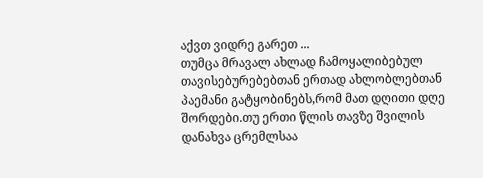აქვთ ვიდრე გარეთ ...
თუმცა მრავალ ახლად ჩამოყალიბებულ თავისებურებებთან ერთად ახლობლებთან პაემანი გატყობინებს,რომ მათ დღითი დღე შორდები.თუ ერთი წლის თავზე შვილის დანახვა ცრემლსაა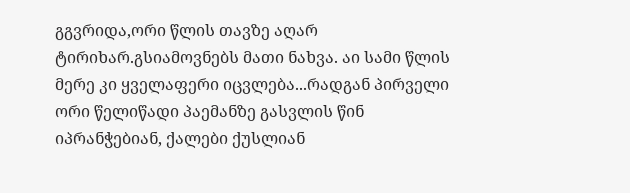გგვრიდა,ორი წლის თავზე აღარ ტირიხარ.გსიამოვნებს მათი ნახვა. აი სამი წლის მერე კი ყველაფერი იცვლება...რადგან პირველი ორი წელიწადი პაემანზე გასვლის წინ იპრანჭებიან, ქალები ქუსლიან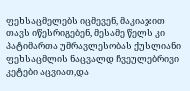ფეხსაცმელებს იცმევენ, მაკიაჯით თავს იწესრიგებენ, მესამე წელს კი პატიმართა უმრავლესობას ქუსლიანი ფეხსაცმლის ნაცვალდ ჩვეულებრივი კეტები აცვიათ,და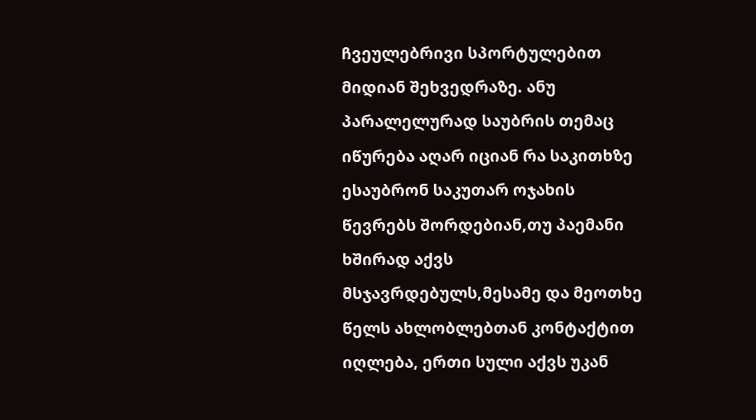ჩვეულებრივი სპორტულებით მიდიან შეხვედრაზე. ანუ პარალელურად საუბრის თემაც იწურება აღარ იციან რა საკითხზე ესაუბრონ საკუთარ ოჯახის წევრებს შორდებიან,თუ პაემანი ხშირად აქვს მსჯავრდებულს,მესამე და მეოთხე წელს ახლობლებთან კონტაქტით იღლება, ერთი სული აქვს უკან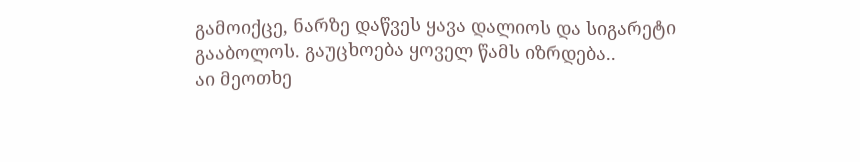გამოიქცე, ნარზე დაწვეს ყავა დალიოს და სიგარეტი გააბოლოს. გაუცხოება ყოველ წამს იზრდება..
აი მეოთხე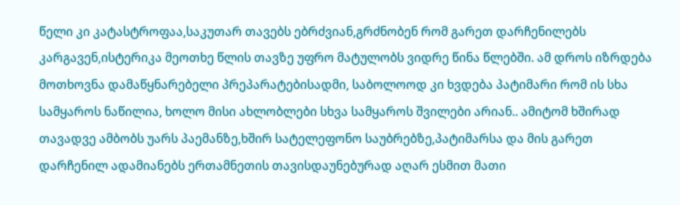წელი კი კატასტროფაა,საკუთარ თავებს ებრძვიან,გრძნობენ რომ გარეთ დარჩენილებს კარგავენ,ისტერიკა მეოთხე წლის თავზე უფრო მატულობს ვიდრე წინა წლებში. ამ დროს იზრდება მოთხოვნა დამაწყნარებელი პრეპარატებისადმი, საბოლოოდ კი ხვდება პატიმარი რომ ის სხა სამყაროს ნაწილია, ხოლო მისი ახლობლები სხვა სამყაროს შვილები არიან.. ამიტომ ხშირად თავადვე ამბობს უარს პაემანზე,ხშირ სატელეფონო საუბრებზე,პატიმარსა და მის გარეთ დარჩენილ ადამიანებს ერთამნეთის თავისდაუნებურად აღარ ესმით მათი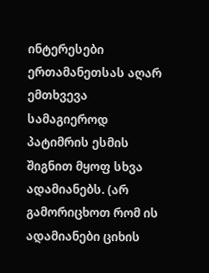ინტერესები ერთამანეთსას აღარ ემთხვევა სამაგიეროდ პატიმრის ესმის შიგნით მყოფ სხვა ადამიანებს. (არ გამორიცხოთ რომ ის ადამიანები ციხის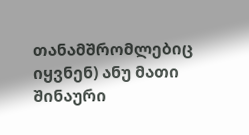თანამშრომლებიც იყვნენ) ანუ მათი შინაური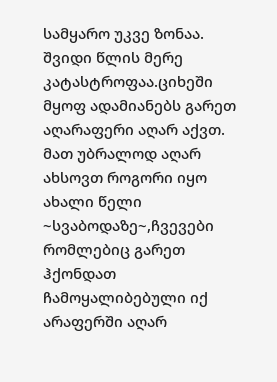სამყარო უკვე ზონაა. შვიდი წლის მერე კატასტროფაა.ციხეში მყოფ ადამიანებს გარეთ აღარაფერი აღარ აქვთ. მათ უბრალოდ აღარ ახსოვთ როგორი იყო ახალი წელი ~სვაბოდაზე~,ჩვევები რომლებიც გარეთ ჰქონდათ ჩამოყალიბებული იქ არაფერში აღარ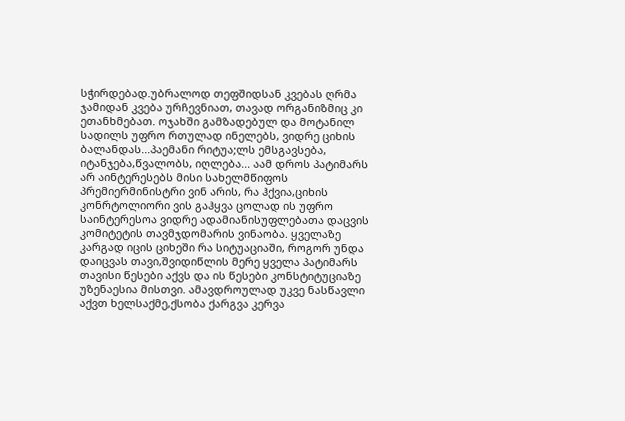სჭირდებად.უბრალოდ თეფშიდსან კვებას ღრმა ჯამიდან კვება ურჩევნიათ, თავად ორგანიზმიც კი ეთანხმებათ. ოჯახში გამზადებულ და მოტანილ სადილს უფრო რთულად ინელებს, ვიდრე ციხის ბალანდას...პაემანი რიტუა;ლს ემსგავსება, იტანჯება,წვალობს, იღლება... აამ დროს პატიმარს არ აინტერესებს მისი სახელმწიფოს პრემიერმინისტრი ვინ არის, რა ჰქვია,ციხის კონრტოლიორი ვის გაჰყვა ცოლად ის უფრო საინტერესოა ვიდრე ადამიანისუფლებათა დაცვის კომიტეტის თავმჯდომარის ვინაობა. ყველაზე კარგად იცის ციხეში რა სიტუაციაში, როგორ უნდა დაიცვას თავი,შვიდიწლის მერე ყველა პატიმარს თავისი წესები აქვს და ის წესები კონსტიტუციაზე უზენაესია მისთვი. ამავდროულად უკვე ნასწავლი აქვთ ხელსაქმე,ქსობა ქარგვა კერვა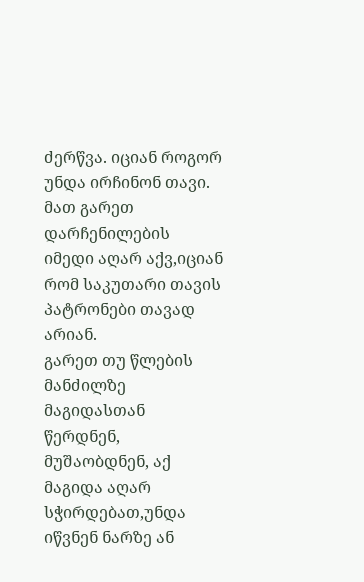ძერწვა. იციან როგორ უნდა ირჩინონ თავი. მათ გარეთ დარჩენილების იმედი აღარ აქვ,იციან რომ საკუთარი თავის პატრონები თავად არიან.
გარეთ თუ წლების მანძილზე მაგიდასთან წერდნენ, მუშაობდნენ, აქ მაგიდა აღარ სჭირდებათ,უნდა იწვნენ ნარზე ან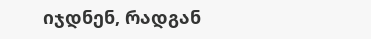იჯდნენ, რადგან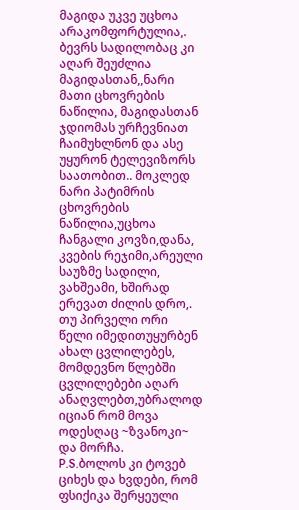მაგიდა უკვე უცხოა არაკომფორტულია,. ბევრს სადილობაც კი აღარ შეუძლია მაგიდასთან,,ნარი მათი ცხოვრების ნაწილია, მაგიდასთან ჯდიომას ურჩევნიათ ჩაიმუხლნონ და ასე უყურონ ტელევიზორს საათობით.. მოკლედ ნარი პატიმრის ცხოვრების ნაწილია,უცხოა ჩანგალი კოვზი,დანა, კვების რეჯიმი,არეული საუზმე სადილი, ვახშეამი, ხშირად ერევათ ძილის დრო,. თუ პირველი ორი წელი იმედითუყურბენ ახალ ცვლილებეს, მომდევნო წლებში ცვლილებები აღარ ანაღვლებთ,უბრალოდ იციან რომ მოვა ოდესღაც ~ზვანოკი~ და მორჩა.
P.S.ბოლოს კი ტოვებ ციხეს და ხვდები, რომ ფსიქიკა შერყეული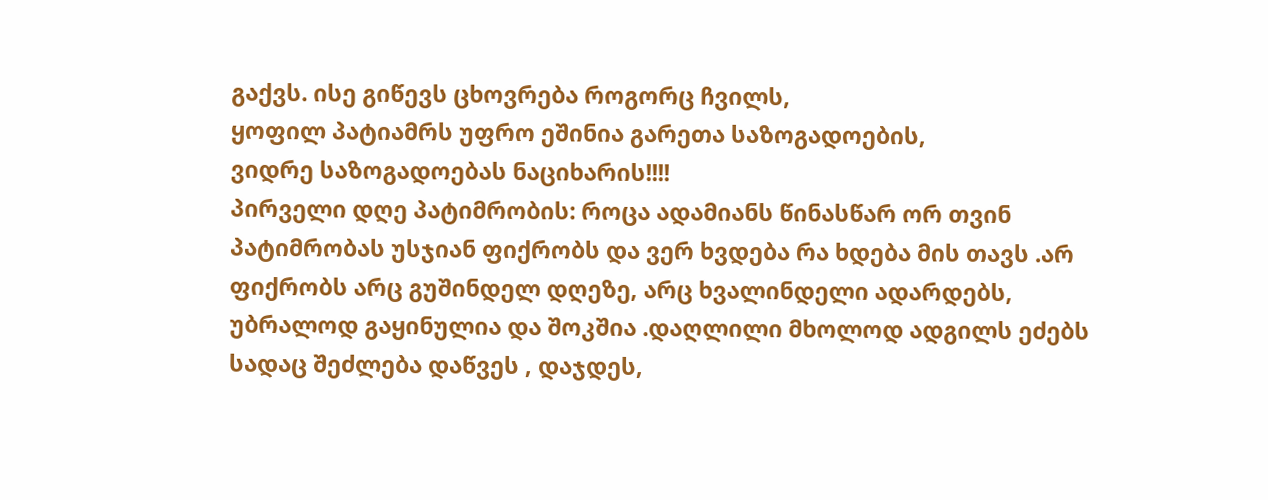გაქვს. ისე გიწევს ცხოვრება როგორც ჩვილს,
ყოფილ პატიამრს უფრო ეშინია გარეთა საზოგადოების,
ვიდრე საზოგადოებას ნაციხარის!!!!
პირველი დღე პატიმრობის: როცა ადამიანს წინასწარ ორ თვინ პატიმრობას უსჯიან ფიქრობს და ვერ ხვდება რა ხდება მის თავს .არ ფიქრობს არც გუშინდელ დღეზე, არც ხვალინდელი ადარდებს, უბრალოდ გაყინულია და შოკშია .დაღლილი მხოლოდ ადგილს ეძებს სადაც შეძლება დაწვეს , დაჯდეს,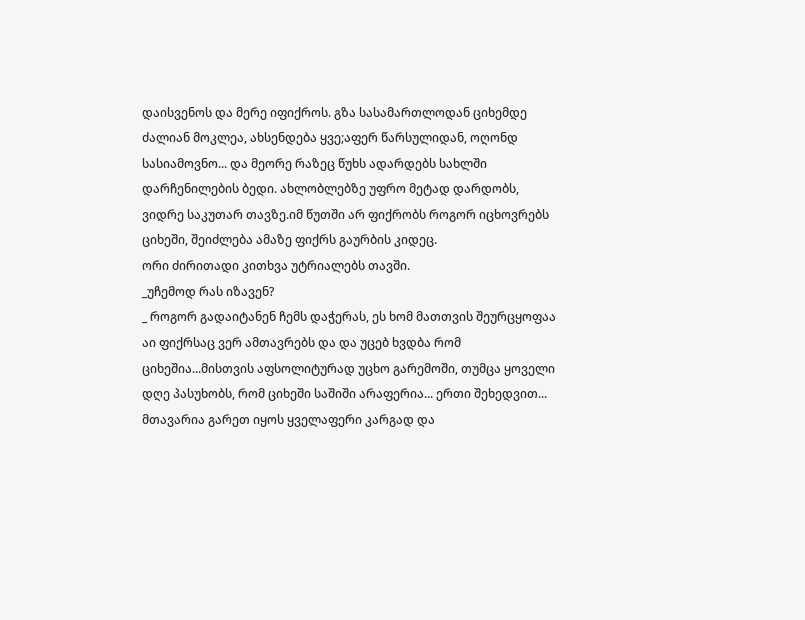დაისვენოს და მერე იფიქროს. გზა სასამართლოდან ციხემდე ძალიან მოკლეა, ახსენდება ყვე;აფერ წარსულიდან, ოღონდ სასიამოვნო... და მეორე რაზეც წუხს ადარდებს სახლში დარჩენილების ბედი. ახლობლებზე უფრო მეტად დარდობს, ვიდრე საკუთარ თავზე.იმ წუთში არ ფიქრობს როგორ იცხოვრებს ციხეში, შეიძლება ამაზე ფიქრს გაურბის კიდეც.
ორი ძირითადი კითხვა უტრიალებს თავში.
_უჩემოდ რას იზავენ?
_ როგორ გადაიტანენ ჩემს დაჭერას, ეს ხომ მათთვის შეურცყოფაა
აი ფიქრსაც ვერ ამთავრებს და და უცებ ხვდბა რომ ციხეშია...მისთვის აფსოლიტურად უცხო გარემოში, თუმცა ყოველი დღე პასუხობს, რომ ციხეში საშიში არაფერია... ერთი შეხედვით...
მთავარია გარეთ იყოს ყველაფერი კარგად და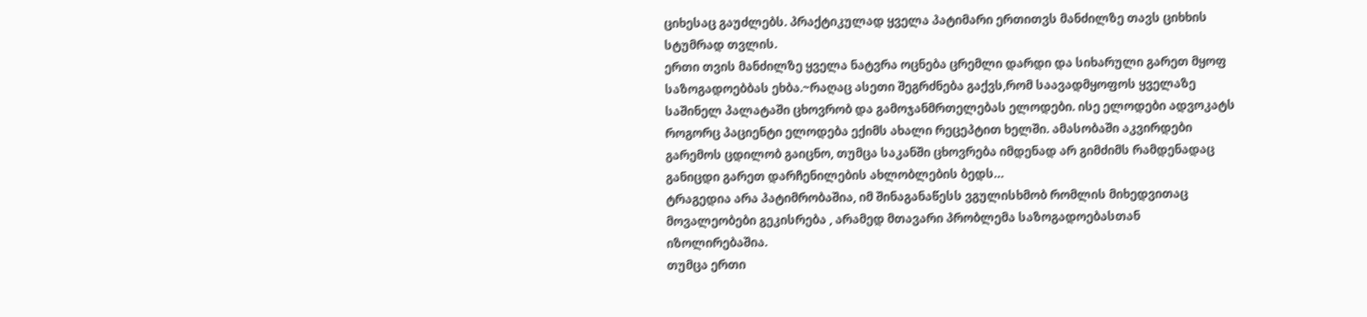ციხესაც გაუძლებს. პრაქტიკულად ყველა პატიმარი ერთითვს მანძილზე თავს ციხხის სტუმრად თვლის.
ერთი თვის მანძილზე ყველა ნატვრა ოცნება ცრემლი დარდი და სიხარული გარეთ მყოფ საზოგადოებბას ეხბა.~რაღაც ასეთი შეგრძნება გაქვს,რომ საავადმყოფოს ყველაზე საშინელ პალატაში ცხოვრობ და გამოჯანმრთელებას ელოდები. ისე ელოდები ადვოკატს როგორც პაციენტი ელოდება ექიმს ახალი რეცეპტით ხელში. ამასობაში აკვირდები გარემოს ცდილობ გაიცნო, თუმცა საკანში ცხოვრება იმდენად არ გიმძიმს რამდენადაც განიცდი გარეთ დარჩენილების ახლობლების ბედს…
ტრაგედია არა პატიმრობაშია, იმ შინაგანაწესს ვგულისხმობ რომლის მიხედვითაც მოვალეობები გეკისრება , არამედ მთავარი პრობლემა საზოგადოებასთან იზოლირებაშია.
თუმცა ერთი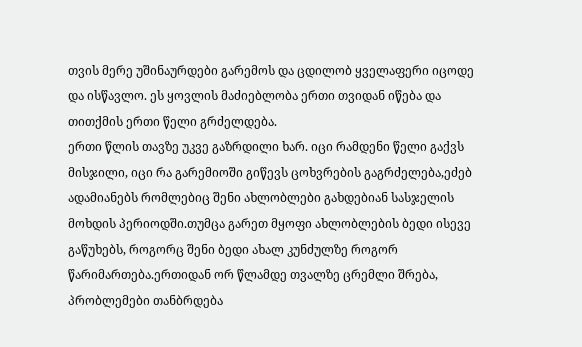თვის მერე უშინაურდები გარემოს და ცდილობ ყველაფერი იცოდე და ისწავლო. ეს ყოვლის მაძიებლობა ერთი თვიდან იწება და თითქმის ერთი წელი გრძელდება.
ერთი წლის თავზე უკვე გაზრდილი ხარ. იცი რამდენი წელი გაქვს მისჯილი, იცი რა გარემიოში გიწევს ცოხვრების გაგრძელება,ეძებ ადამიანებს რომლებიც შენი ახლობლები გახდებიან სასჯელის მოხდის პერიოდში.თუმცა გარეთ მყოფი ახლობლების ბედი ისევე გაწუხებს, როგორც შენი ბედი ახალ კუნძულზე როგორ წარიმართება.ერთიდან ორ წლამდე თვალზე ცრემლი შრება, პრობლემები თანბრდება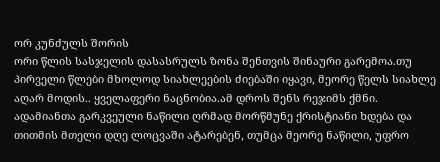ორ კუნძულს შორის
ორი წლის სასჯელის დასასრულს ზონა შენთვის შინაური გარემოა.თუ პირველი წლები მხოლოდ სიახლეების ძიებაში იყავი, მეორე წელს სიახლე აღარ მოდის.. ყველაფერი ნაცნობია.ამ დროს შენს რეჯიმს ქმნი. ადამიანთა გარკვეული ნაწილი ღრმად მორწმუნე ქრისტიანი ხდება და თითმის მთელი დღე ლოცვაში ატარებენ, თუმცა მეორე ნაწილი, უფრო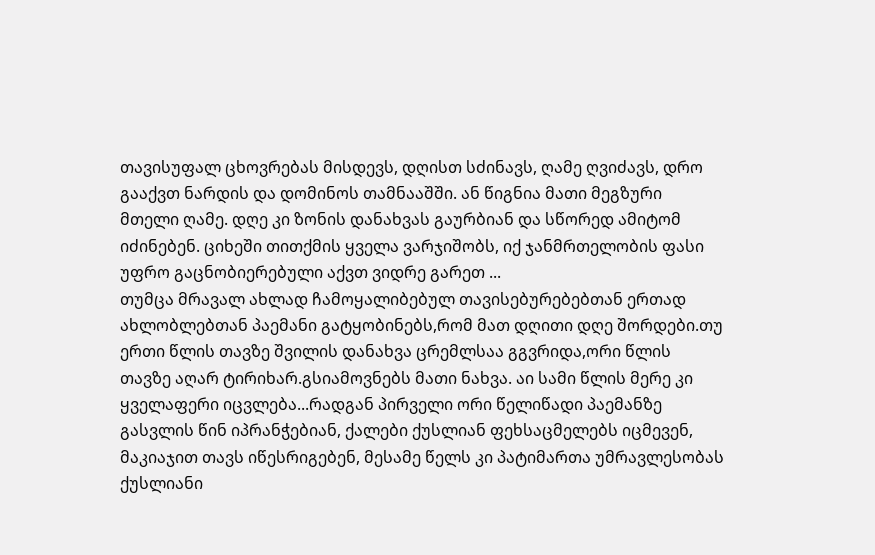თავისუფალ ცხოვრებას მისდევს, დღისთ სძინავს, ღამე ღვიძავს, დრო გააქვთ ნარდის და დომინოს თამნააშში. ან წიგნია მათი მეგზური მთელი ღამე. დღე კი ზონის დანახვას გაურბიან და სწორედ ამიტომ იძინებენ. ციხეში თითქმის ყველა ვარჯიშობს, იქ ჯანმრთელობის ფასი უფრო გაცნობიერებული აქვთ ვიდრე გარეთ ...
თუმცა მრავალ ახლად ჩამოყალიბებულ თავისებურებებთან ერთად ახლობლებთან პაემანი გატყობინებს,რომ მათ დღითი დღე შორდები.თუ ერთი წლის თავზე შვილის დანახვა ცრემლსაა გგვრიდა,ორი წლის თავზე აღარ ტირიხარ.გსიამოვნებს მათი ნახვა. აი სამი წლის მერე კი ყველაფერი იცვლება...რადგან პირველი ორი წელიწადი პაემანზე გასვლის წინ იპრანჭებიან, ქალები ქუსლიან ფეხსაცმელებს იცმევენ, მაკიაჯით თავს იწესრიგებენ, მესამე წელს კი პატიმართა უმრავლესობას ქუსლიანი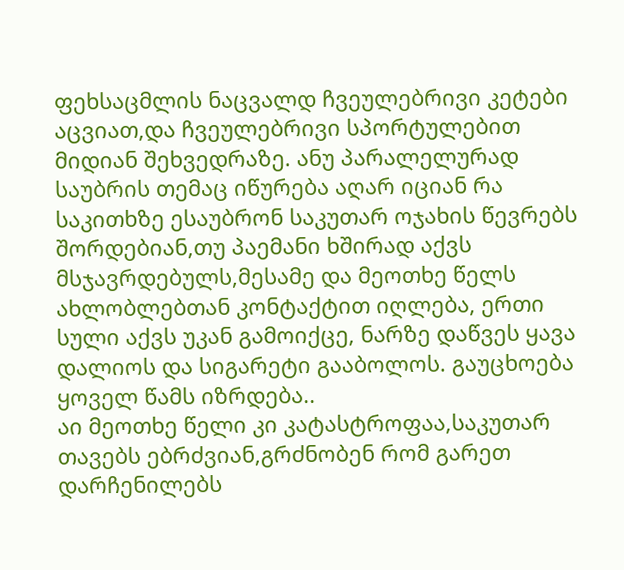ფეხსაცმლის ნაცვალდ ჩვეულებრივი კეტები აცვიათ,და ჩვეულებრივი სპორტულებით მიდიან შეხვედრაზე. ანუ პარალელურად საუბრის თემაც იწურება აღარ იციან რა საკითხზე ესაუბრონ საკუთარ ოჯახის წევრებს შორდებიან,თუ პაემანი ხშირად აქვს მსჯავრდებულს,მესამე და მეოთხე წელს ახლობლებთან კონტაქტით იღლება, ერთი სული აქვს უკან გამოიქცე, ნარზე დაწვეს ყავა დალიოს და სიგარეტი გააბოლოს. გაუცხოება ყოველ წამს იზრდება..
აი მეოთხე წელი კი კატასტროფაა,საკუთარ თავებს ებრძვიან,გრძნობენ რომ გარეთ დარჩენილებს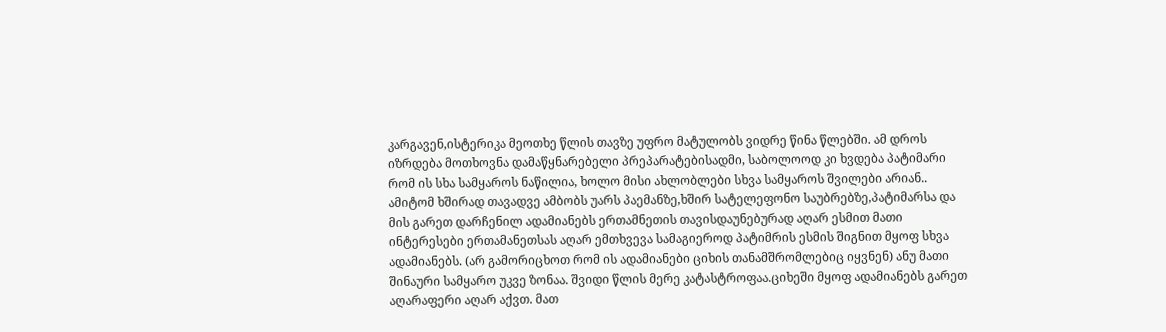კარგავენ,ისტერიკა მეოთხე წლის თავზე უფრო მატულობს ვიდრე წინა წლებში. ამ დროს იზრდება მოთხოვნა დამაწყნარებელი პრეპარატებისადმი, საბოლოოდ კი ხვდება პატიმარი რომ ის სხა სამყაროს ნაწილია, ხოლო მისი ახლობლები სხვა სამყაროს შვილები არიან.. ამიტომ ხშირად თავადვე ამბობს უარს პაემანზე,ხშირ სატელეფონო საუბრებზე,პატიმარსა და მის გარეთ დარჩენილ ადამიანებს ერთამნეთის თავისდაუნებურად აღარ ესმით მათი ინტერესები ერთამანეთსას აღარ ემთხვევა სამაგიეროდ პატიმრის ესმის შიგნით მყოფ სხვა ადამიანებს. (არ გამორიცხოთ რომ ის ადამიანები ციხის თანამშრომლებიც იყვნენ) ანუ მათი შინაური სამყარო უკვე ზონაა. შვიდი წლის მერე კატასტროფაა.ციხეში მყოფ ადამიანებს გარეთ აღარაფერი აღარ აქვთ. მათ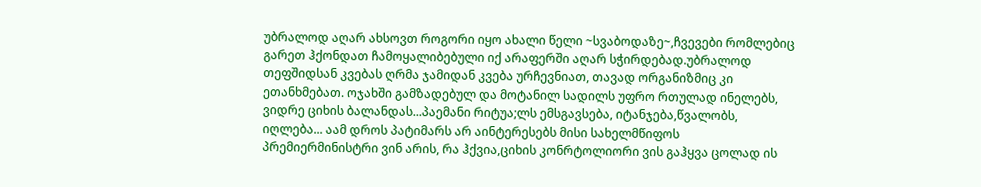უბრალოდ აღარ ახსოვთ როგორი იყო ახალი წელი ~სვაბოდაზე~,ჩვევები რომლებიც გარეთ ჰქონდათ ჩამოყალიბებული იქ არაფერში აღარ სჭირდებად.უბრალოდ თეფშიდსან კვებას ღრმა ჯამიდან კვება ურჩევნიათ, თავად ორგანიზმიც კი ეთანხმებათ. ოჯახში გამზადებულ და მოტანილ სადილს უფრო რთულად ინელებს, ვიდრე ციხის ბალანდას...პაემანი რიტუა;ლს ემსგავსება, იტანჯება,წვალობს, იღლება... აამ დროს პატიმარს არ აინტერესებს მისი სახელმწიფოს პრემიერმინისტრი ვინ არის, რა ჰქვია,ციხის კონრტოლიორი ვის გაჰყვა ცოლად ის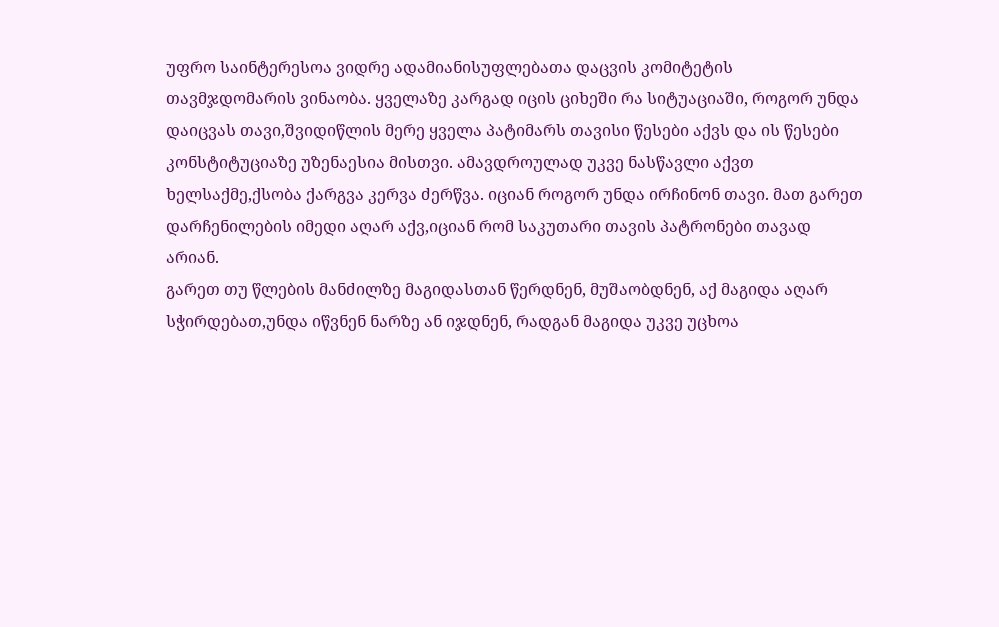უფრო საინტერესოა ვიდრე ადამიანისუფლებათა დაცვის კომიტეტის თავმჯდომარის ვინაობა. ყველაზე კარგად იცის ციხეში რა სიტუაციაში, როგორ უნდა დაიცვას თავი,შვიდიწლის მერე ყველა პატიმარს თავისი წესები აქვს და ის წესები კონსტიტუციაზე უზენაესია მისთვი. ამავდროულად უკვე ნასწავლი აქვთ ხელსაქმე,ქსობა ქარგვა კერვა ძერწვა. იციან როგორ უნდა ირჩინონ თავი. მათ გარეთ დარჩენილების იმედი აღარ აქვ,იციან რომ საკუთარი თავის პატრონები თავად არიან.
გარეთ თუ წლების მანძილზე მაგიდასთან წერდნენ, მუშაობდნენ, აქ მაგიდა აღარ სჭირდებათ,უნდა იწვნენ ნარზე ან იჯდნენ, რადგან მაგიდა უკვე უცხოა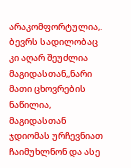არაკომფორტულია,. ბევრს სადილობაც კი აღარ შეუძლია მაგიდასთან,,ნარი მათი ცხოვრების ნაწილია, მაგიდასთან ჯდიომას ურჩევნიათ ჩაიმუხლნონ და ასე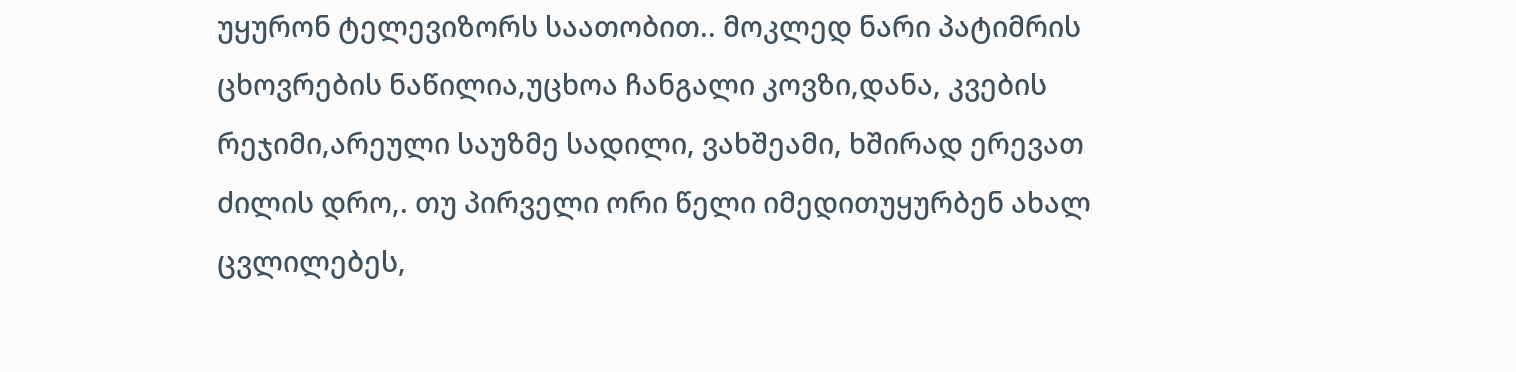უყურონ ტელევიზორს საათობით.. მოკლედ ნარი პატიმრის ცხოვრების ნაწილია,უცხოა ჩანგალი კოვზი,დანა, კვების რეჯიმი,არეული საუზმე სადილი, ვახშეამი, ხშირად ერევათ ძილის დრო,. თუ პირველი ორი წელი იმედითუყურბენ ახალ ცვლილებეს,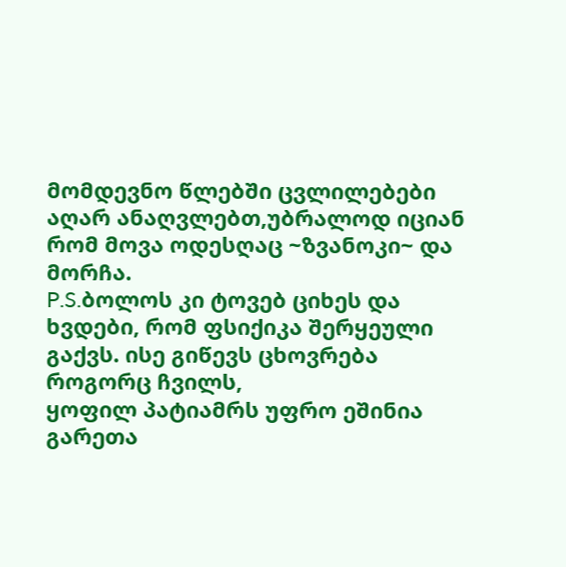მომდევნო წლებში ცვლილებები აღარ ანაღვლებთ,უბრალოდ იციან რომ მოვა ოდესღაც ~ზვანოკი~ და მორჩა.
P.S.ბოლოს კი ტოვებ ციხეს და ხვდები, რომ ფსიქიკა შერყეული გაქვს. ისე გიწევს ცხოვრება როგორც ჩვილს,
ყოფილ პატიამრს უფრო ეშინია გარეთა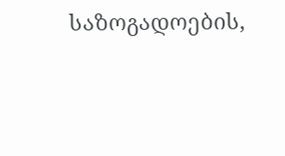საზოგადოების,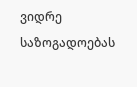ვიდრე საზოგადოებას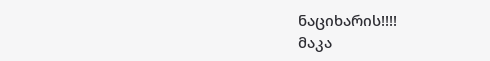ნაციხარის!!!!
მაკა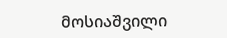მოსიაშვილი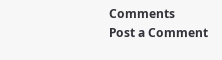Comments
Post a Comment